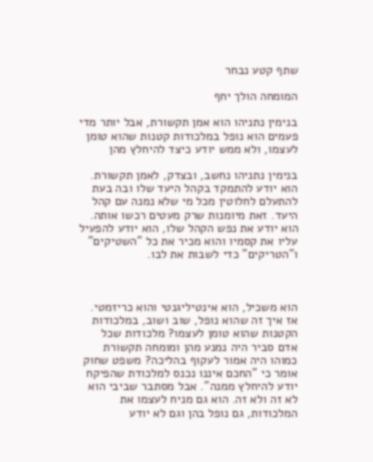שתף קטע נבחר

המומחה הולך יחף

בנימין נתניהו הוא אמן תקשורת, אבל יותר מדי פעמים הוא נופל במלכודות קטנות שהוא טומן לעצמו, ולא ממש יודע כיצד להיחלץ מהן

בנימין נתניהו נחשב, ובצדק, לאמן תקשורת. הוא יודע להתמקד בקהל היעד שלו ובה בעת להתעלם לחלוטין מכל מי שלא נמנה עם קהל היעד. זאת מיומנות שרק מעטים רכשו אותה. הוא יודע את נפש הקהל שלו, הוא יודע להפעיל עליו את קסמיו והוא מכיר את כל "השטיקים" ו"הטריקים" כדי לשבות את לבו.



הוא משכיל, הוא אינטיליגנטי והוא כריזמטי. אז איך זה שהוא נופל, שוב ושוב, במלכודות הקטנות שהוא טומן לעצמו? מלכודות שכל אדם סביר היה נמנע מהן ומומחה תקשורת כמוהו היה אמור לעקוף בהליכה? משפט שחוק אומר כי "החכם איננו נכנס למלכודת שהפיקח יודע להיחלץ ממנה". אבל מסתבר שביבי הוא לא זה ולא זה. הוא גם מניח לעצמו את המלכודות, גם נופל בהן וגם לא יודע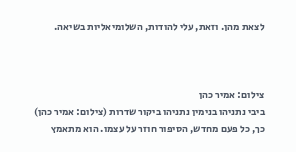לצאת מהן. וזאת, עלי להודות, השלומיאליות בשיאה.



צילום: אמיר כהן
ביבי נתניהו בנימין נתניהו ביקור שדרות (צילום: אמיר כהן)
כך, כל פעם מחדש, הסיפור חוזר על עצמו. הוא מתאמץ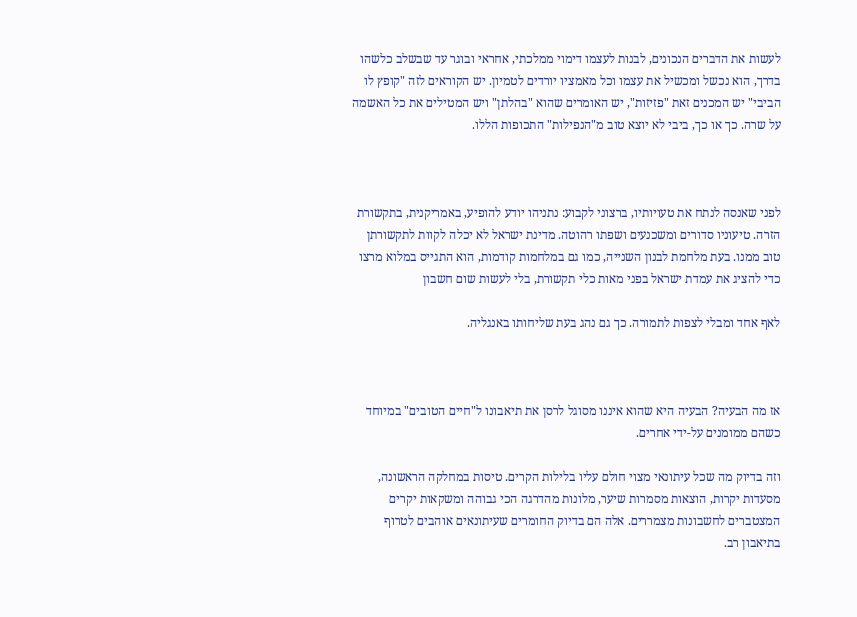לעשות את הדברים הנכונים, לבנות לעצמו דימוי ממלכתי, אחראי ובוגר עד שבשלב כלשהו בדרך, הוא נכשל ומכשיל את עצמו וכל מאמציו יורדים לטמיון. יש הקוראים לזה "קופץ לו הביבי" יש המכנים זאת "פזיזות", יש האומרים שהוא "בהלתן" ויש המטילים את כל האשמה על שרה. כך או כך, ביבי לא יוצא טוב מ"הנפילות" התכופות הללו.



לפני שאנסה לנתח את טעויותיו, ברצוני לקבוע: נתניהו יודע להופיע, באמריקנית, בתקשורת הזרה. טיעוניו סדורים ומשכנעים ושפתו רהוטה. מדינת ישראל לא יכלה לקוות לתקשורתן טוב ממנו. בעת מלחמת לבנון השנייה, כמו גם במלחמות קודמות, הוא התגייס במלוא מרצו כדי להציג את עמדת ישראל בפני מאות כלי תקשורת, בלי לעשות שום חשבון

לאף אחד ומבלי לצפות לתמורה. כך גם נהג בעת שליחותו באנגליה.



אז מה הבעיה? הבעיה היא שהוא איננו מסוגל לרסן את תיאבונו ל"חיים הטובים" במיוחד כשהם ממומנים על-ידי אחרים.

וזה בדיוק מה שכל עיתונאי מצוי חולם עליו בלילות הקרים. טיסות במחלקה הראשונה, מסעדות יקרות, הוצאות מסמרות שיער, מלונות מהדרגה הכי גבוהה ומשקאות יקרים המצטברים לחשבונות מצמררים. אלה הם בדיוק החומרים שעיתונאים אוהבים לטרוף בתיאבון רב.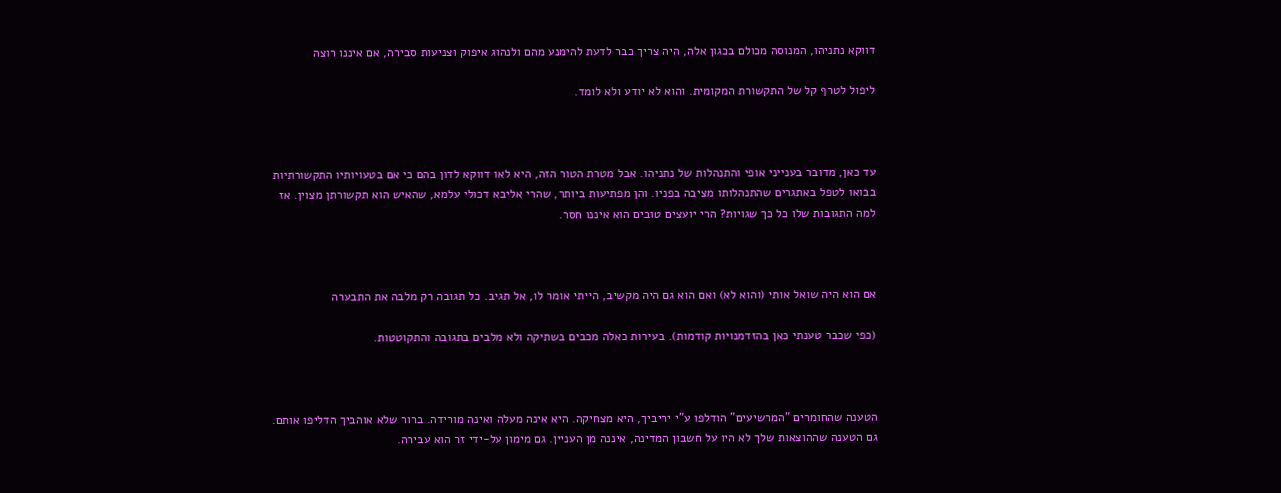דווקא נתניהו, המנוסה מכולם בכגון אלה, היה צריך כבר לדעת להימנע מהם ולנהוג איפוק וצניעות סבירה, אם איננו רוצה

ליפול לטרף קל של התקשורת המקומית. והוא לא יודע ולא לומד.



עד כאן, מדובר בענייני אופי והתנהלות של נתניהו. אבל מטרת הטור הזה, היא לאו דווקא לדון בהם כי אם בטעויותיו התקשורתיות בבואו לטפל באתגרים שהתנהלותו מציבה בפניו. והן מפתיעות ביותר, שהרי אליבא דכולי עלמא, שהאיש הוא תקשורתן מצוין. אז למה התגובות שלו כל כך שגויות? הרי יועצים טובים הוא איננו חסר.



אם הוא היה שואל אותי (והוא לא) ואם הוא גם היה מקשיב, הייתי אומר לו, אל תגיב. כל תגובה רק מלבה את התבערה

(כפי שכבר טענתי כאן בהזדמנויות קודמות). בעירות כאלה מכבים בשתיקה ולא מלבים בתגובה והתקוטטות.



הטענה שהחומרים "המרשיעים" הודלפו ע"י יריביך, היא מצחיקה. היא אינה מעלה ואינה מורידה. ברור שלא אוהביך הדליפו אותם.  גם הטענה שההוצאות שלך לא היו על חשבון המדינה, איננה מן העניין. גם מימון על-ידי זר הוא עבירה.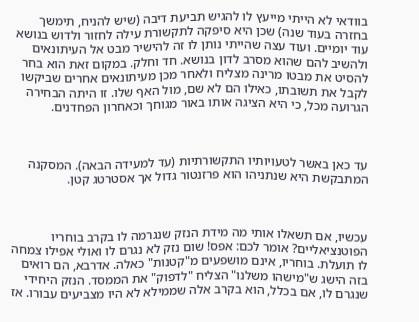בוודאי לא הייתי מייעץ לו להגיש תביעת דיבה (שיש להניח, תימשך בחזרה בעוד שנה) שכן היא סיפקה לתקשורת עילה לחזור ולדוש בנושא עוד יומיים. ועוד עצה שהייתי נותן לו זה להישיר מבט אל העיתונאים ולהשיב להם שהוא מסרב לדון בנושא. חד וחלק. במקום זאת הוא בחר להסיט את מבטו מרינה מצליח ולאחר מכן מעיתונאים אחרים שביקשו לקבל את תשובתו, כאילו הם לא שם, מול האף שלו. זו היתה הבחירה הגרועה מכל, כי היא הציגה אותו באור מגוחך וכאחרון הפחדנים.



עד כאן באשר לטעויותיו התקשורתיות (עד למעידה הבאה). המסקנה המתבקשת היא שנתניהו הוא פרזנטור גדול אך אסטרטג קטן.



עכשיו, אם תשאלו אותי מה מידת הנזק שנגרמה לו בקרב בוחריו הפוטנציאליים? אומר לכם: אפס! שום נזק לא נגרם לו ואולי אפילו צמחה לו תועלת. בוחריו, אינם מושפעים מ"קטנות" כאלה. אדרבא, הם רואים בזה הישג ש"מישהו משלנו" הצליח "לדפוק" את הממסד. הנזק היחידי שנגרם לו, אם בכלל, הוא בקרב אלה שממילא לא היו מצביעים עבורו. אז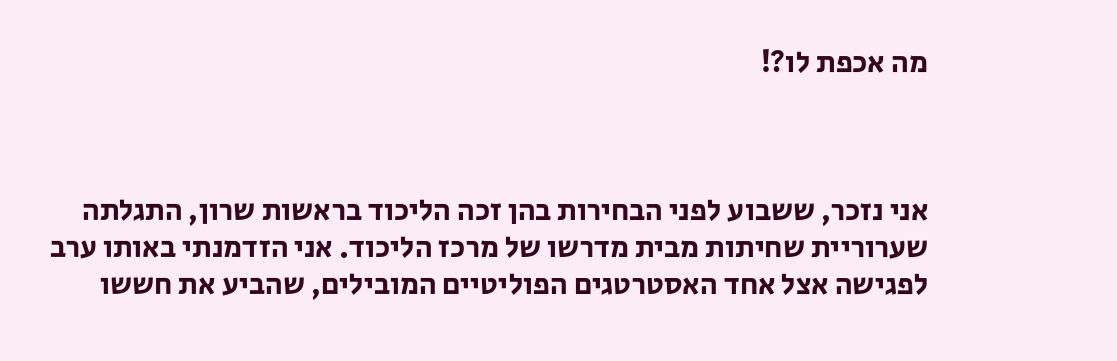מה אכפת לו?!



אני נזכר, ששבוע לפני הבחירות בהן זכה הליכוד בראשות שרון, התגלתה שערוריית שחיתות מבית מדרשו של מרכז הליכוד. אני הזדמנתי באותו ערב לפגישה אצל אחד האסטרטגים הפוליטיים המובילים, שהביע את חששו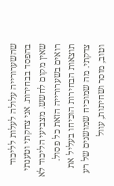שהשערורייה עלולה לעלות לליכוד בהפסד בבחירות. אני צחקתי וטענתי שאין מקום לחשש. מצביעי הליכוד לא רואים בשערורייה הזאת כל פסול. תוצאות הבחירות הוכיחו בעליל את צדקתי. מה שמוכיח שמושגים של רע וטוב, מוסר ושחיתות, עוול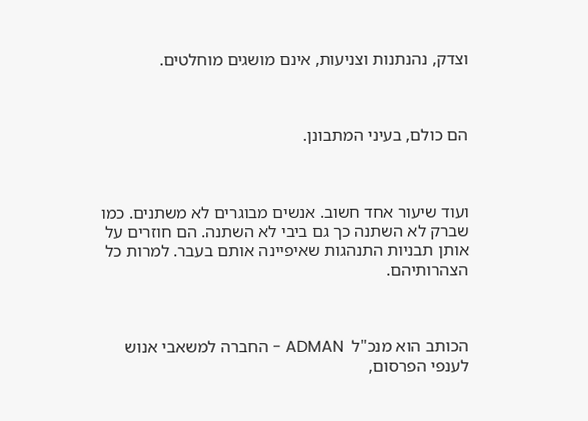וצדק, נהנתנות וצניעות, אינם מושגים מוחלטים.



הם כולם, בעיני המתבונן.



ועוד שיעור אחד חשוב. אנשים מבוגרים לא משתנים. כמו שברק לא השתנה כך גם ביבי לא השתנה. הם חוזרים על אותן תבניות התנהגות שאיפיינה אותם בעבר. למרות כל הצהרותיהם.



הכותב הוא מנכ"ל  ADMAN - החברה למשאבי אנוש לענפי הפרסום,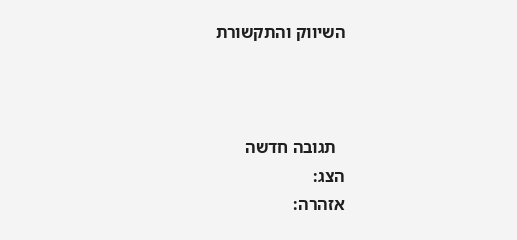השיווק והתקשורת



  תגובה חדשה
הצג:
אזהרה: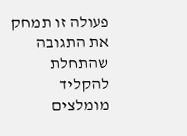פעולה זו תמחק את התגובה שהתחלת להקליד
מומלצים